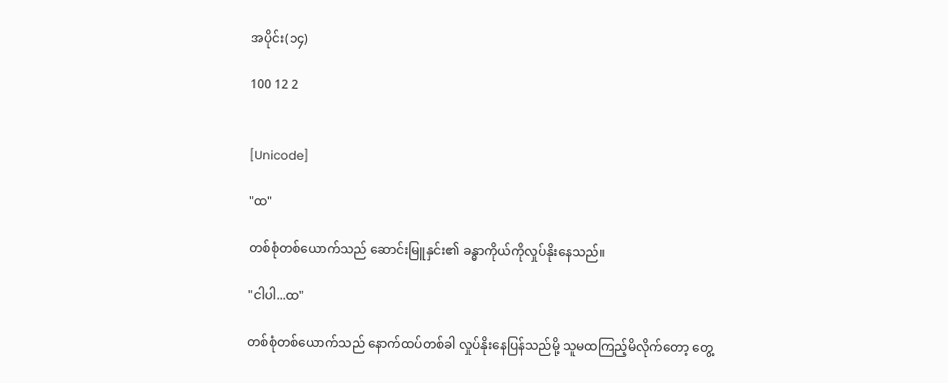အပိုင်း(၁၄)

100 12 2


[Unicode]

"ထ"

တစ်စုံ‌တစ်ယောက်သည် ဆောင်းမြူနှင်း၏ ခန္ဓာကိုယ်ကိုလှုပ်နိုးနေသည်။

"ငါပါ...ထ"

တစ်စုံတစ်‌ယောက်သည် နောက်ထပ်တစ်ခါ လှုပ်နိုးနေပြန်သည်မို့ သူမထကြည့်မိလိုက်တော့ တွေ့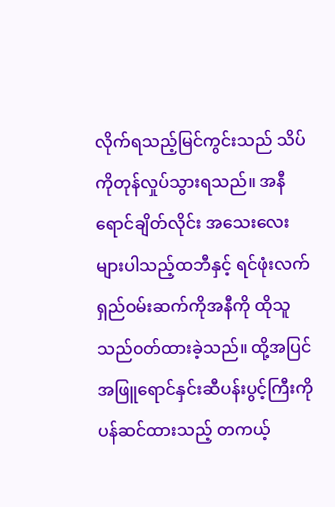လိုက်ရသည့်မြင်ကွင်းသည် သိပ်ကိုတုန်လှုပ်သွားရသည်။ အနီရောင်ချိတ်လိုင်း အသေးလေးများပါသည့်ထဘီနှင့် ရင်ဖုံးလက်ရှည်ဝမ်းဆက်ကိုအနီကို ထိုသူသည်၀တ်ထားခဲ့သည်။ ထို့‌အပြင် အဖြူရောင်နှင်းဆီပန်းပွင့်ကြီးကိုပန်ဆင်ထားသည့် တကယ့်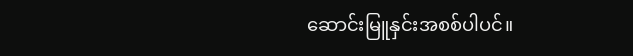ဆောင်းမြူနှင်းအစစ်ပါပင်။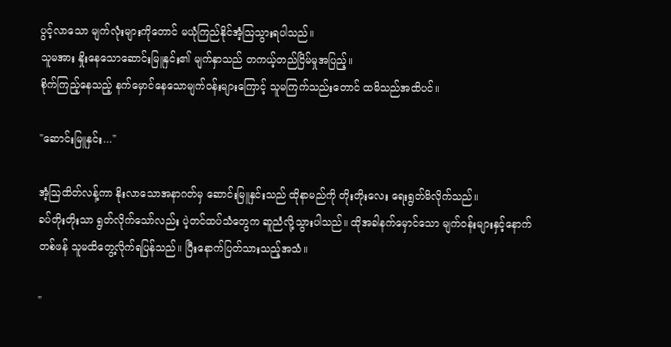ပွင့်လာ‌သော မျက်လုံးများကိုတောင် မယုံကြည်နိုင်အံ့ဩသွားရပါသည်။
သူမအား နှိုးနေသောဆောင်းမြူနှင်း၏ မျက်နှာသည် တကယ့်တည်ငြိမ်မှုအပြည့်။
စိုက်ကြည့်နေသည့် နက်မှောင်နေ‌သောမျက်၀န်းများကြောင့် သူမကြက်သည်းတောင် ထမိသည်အထိပင်။

"ဆောင်းမြူနှင်း..."

အံ့ဩထိတ်လန့်ကာ နိုးလာ‌သော‌အနာဂတ်မှ ဆောင်းမြူနှင်းသည် ထိုနာမည်ကို တိုးတိုးလေး ရေး‌ရွတ်မိလိုက်သည်။
ခပ်တိုးတိုးသာ ရွတ်လိုက်သော်လည်း ပဲ့တင်ထပ်သံတွေက ဆူညံလို့သွားပါသည်။ ထိုအခါနက်မှောင်သော မျက်၀န်းများနှင့်နောက်တစ်ဖန် သူမထိတွေ့လိုက်ရပြန်သည်။ ပြီးနောက်ပြတ်သားသည့်အသံ။

"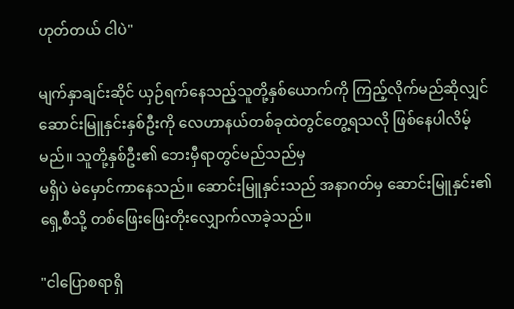ဟုတ်တယ် ငါပဲ"

မျက်နှာချင်းဆိုင် ယှဉ်ရက်နေသည့်သူတို့နှစ်ယောက်ကို ကြည့်လိုက်မည်ဆိုလျှင် ဆောင်းမြူနှင်းနှစ်ဦးကို လေဟာနယ်တစ်ခုထဲ‌တွင်တွေ့ရသလို ဖြစ်နေပါလိမ့်မည်။ သူတို့နှစ်ဦး၏ ဘေးမှီရာတွင်မည်သည်မှ
မရှိပဲ မဲမှောင်ကာနေသည်။ ဆောင်းမြူနှင်းသည် အနာဂတ်မှ ဆောင်းမြူနှင်း၏ ရှေ့စီသို့ တစ်ဖြေးဖြေးတိုးလျှောက်လာခဲ့သည်။

"ငါပြောစရာရှိ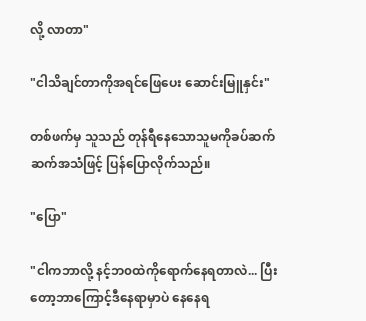လို့ လာတာ"

"ငါသိချင်တာကိုအရင်ဖြေပေး ဆောင်းမြူနှင်း"

တစ်ဖက်မှ သူသည် တုန်ရီနေသောသူမကိုခပ်ဆက်ဆက်အသံဖြင့် ပြန်ပြောလိုက်သည်။

"ပြော"

"ငါကဘာလို့ နင့်ဘ၀ထဲကိုရောက်နေရတာလဲ... ပြီးတော့ဘာကြောင့်ဒီနေရာမှာပဲ နေနေရ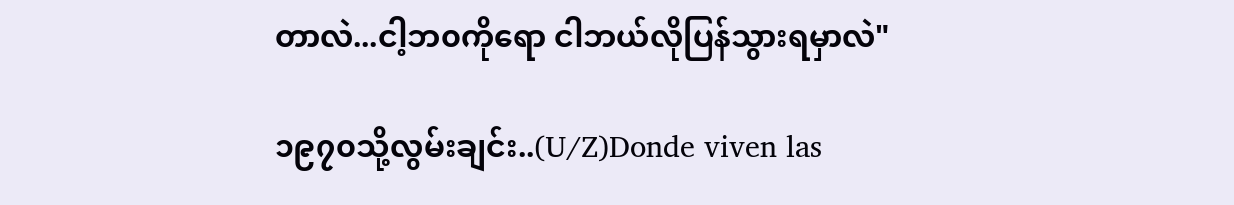တာလဲ...ငါ့ဘ၀ကိုရော ငါဘယ်လိုပြန်သွားရမှာလဲ"

၁၉၇၀သို့လွမ်းချင်း..(U/Z)Donde viven las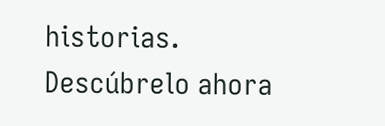historias. Descúbrelo ahora